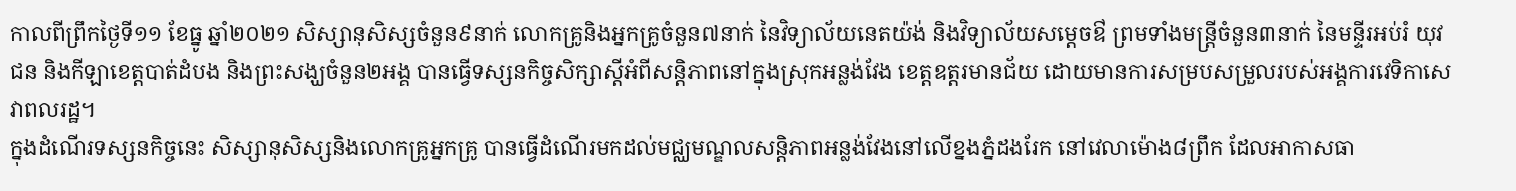កាលពីព្រឹកថ្ងៃទី១១ ខែធ្នូ ឆ្នាំ២០២១ សិស្សានុសិស្សចំនួន៩នាក់ លោកគ្រូនិងអ្នកគ្រូចំនួន៧នាក់ នៃវិទ្យាល័យនេតយ៉ង់ និងវិទ្យាល័យសម្តេចឳ ព្រមទាំងមន្ត្រីចំនួន៣នាក់ នៃមន្ទីរអប់រំ យុវជន និងកីឡាខេត្តបាត់ដំបង និងព្រះសង្ឃចំនួន២អង្គ បានធ្វើទស្សនកិច្ចសិក្សាស្តីអំពីសន្តិភាពនៅក្នុងស្រុកអន្លង់វែង ខេត្តឧត្តរមានជ័យ ដោយមានការសម្របសម្រួលរបស់អង្គការវេទិកាសេវាពលរដ្ឋ។
ក្នុងដំណើរទស្សនកិច្ចនេះ សិស្សានុសិស្សនិងលោកគ្រូអ្នកគ្រូ បានធ្វើដំណើរមកដល់មជ្ឈមណ្ឌលសន្តិភាពអន្លង់វែងនៅលើខ្នងភ្នំដងរែក នៅវេលាម៉ោង៨ព្រឹក ដែលអាកាសធា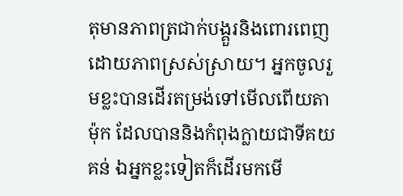តុមានភាពត្រជាក់បង្គួរនិងពោរពេញដោយភាពស្រស់ស្រាយ។ អ្នកចូលរួមខ្លះបានដើរតម្រង់ទៅមើលពើយតាម៉ុក ដែលបាននិងកំពុងក្លាយជាទីគយគន់ ឯអ្នកខ្លះទៀតក៏ដើរមកមើ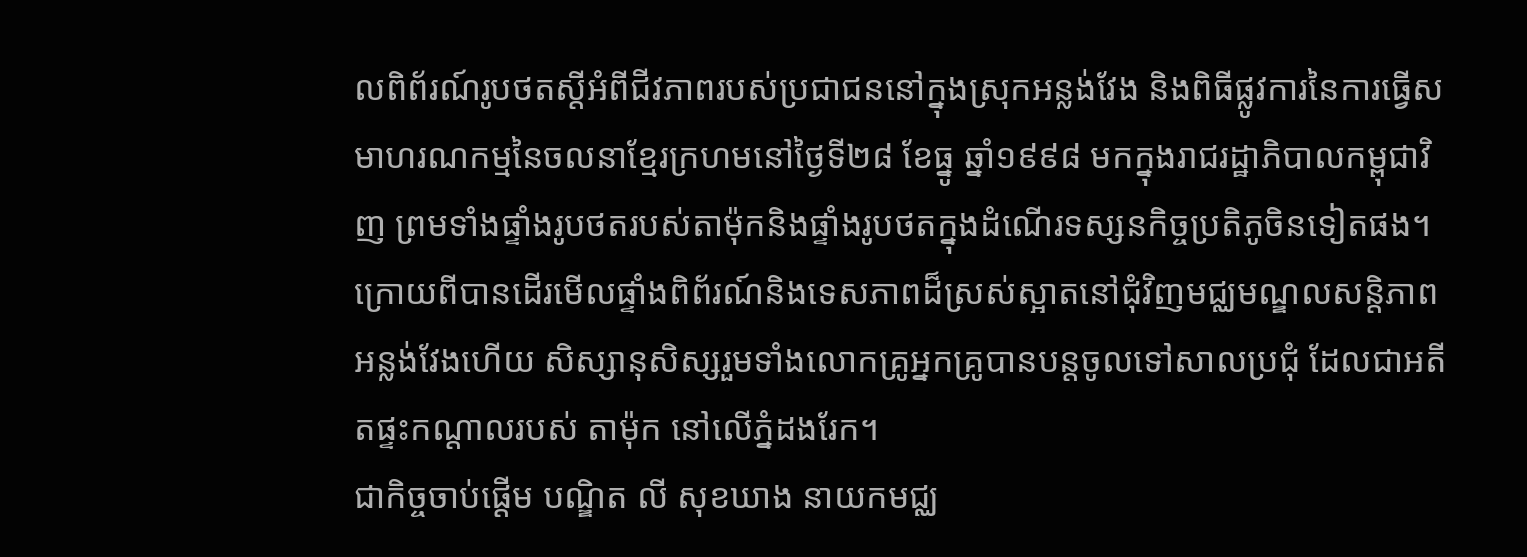លពិព័រណ៍រូបថតស្តីអំពីជីវភាពរបស់ប្រជាជននៅក្នុងស្រុកអន្លង់វែង និងពិធីផ្លូវការនៃការធ្វើសមាហរណកម្មនៃចលនាខ្មែរក្រហមនៅថ្ងៃទី២៨ ខែធ្នូ ឆ្នាំ១៩៩៨ មកក្នុងរាជរដ្ឋាភិបាលកម្ពុជាវិញ ព្រមទាំងផ្ទាំងរូបថតរបស់តាម៉ុកនិងផ្ទាំងរូបថតក្នុងដំណើរទស្សនកិច្ចប្រតិភូចិនទៀតផង។
ក្រោយពីបានដើរមើលផ្ទាំងពិព័រណ៍និងទេសភាពដ៏ស្រស់ស្អាតនៅជុំវិញមជ្ឈមណ្ឌលសន្តិភាពអន្លង់វែងហើយ សិស្សានុសិស្សរួមទាំងលោកគ្រូអ្នកគ្រូបានបន្តចូលទៅសាលប្រជុំ ដែលជាអតីតផ្ទះកណ្តាលរបស់ តាម៉ុក នៅលើភ្នំដងរែក។
ជាកិច្ចចាប់ផ្ដើម បណ្ឌិត លី សុខឃាង នាយកមជ្ឈ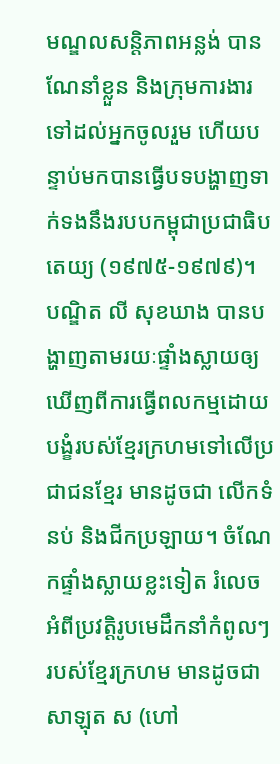មណ្ឌលសន្តិភាពអន្លង់ បានណែនាំខ្លួន និងក្រុមការងារទៅដល់អ្នកចូលរួម ហើយបន្ទាប់មកបានធ្វើបទបង្ហាញទាក់ទងនឹងរបបកម្ពុជាប្រជាធិបតេយ្យ (១៩៧៥-១៩៧៩)។ បណ្ឌិត លី សុខឃាង បានបង្ហាញតាមរយៈផ្ទាំងស្លាយឲ្យឃើញពីការធ្វើពលកម្មដោយបង្ខំរបស់ខ្មែរក្រហមទៅលើប្រជាជនខ្មែរ មានដូចជា លើកទំនប់ និងជីកប្រឡាយ។ ចំណែកផ្ទាំងស្លាយខ្លះទៀត រំលេចអំពីប្រវត្តិរូបមេដឹកនាំកំពូលៗរបស់ខ្មែរក្រហម មានដូចជា សាឡុត ស (ហៅ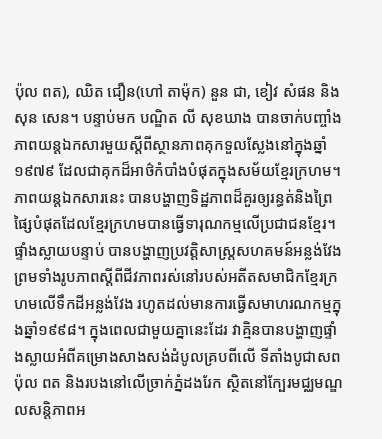ប៉ុល ពត), ឈិត ជឿន(ហៅ តាម៉ុក) នួន ជា, ខៀវ សំផន និង សុន សេន។ បន្ទាប់មក បណ្ឌិត លី សុខឃាង បានចាក់បញ្ចាំងភាពយន្តឯកសារមួយស្តីពីស្ថានភាពគុកទួលស្លែងនៅក្នុងឆ្នាំ១៩៧៩ ដែលជាគុកដ៏អាថ៌កំបាំងបំផុតក្នុងសម័យខ្មែរក្រហម។ ភាពយន្តឯកសារនេះ បានបង្ហាញទិដ្ឋភាពដ៏គួរឲ្យរន្ធត់និងព្រៃផ្សៃបំផុតដែលខ្មែរក្រហមបានធ្វើទារុណកម្មលើប្រជាជនខ្មែរ។
ផ្ទាំងស្លាយបន្ទាប់ បានបង្ហាញប្រវត្តិសាស្រ្តសហគមន៍អន្លង់វែង ព្រមទាំងរូបភាពស្តីពីជីវភាពរស់នៅរបស់អតីតសមាជិកខ្មែរក្រហមលើទឹកដីអន្លង់វែង រហូតដល់មានការធ្វើសមាហរណកម្មក្នុងឆ្នាំ១៩៩៨។ ក្នុងពេលជាមួយគ្នានេះដែរ វាគ្មិនបានបង្ហាញផ្ទាំងស្លាយអំពីគម្រោងសាងសង់ដំបូលគ្របពីលើ ទីតាំងបូជាសព ប៉ុល ពត និងរបងនៅលើច្រាក់ភ្នំដងរែក ស្ថិតនៅក្បែរមជ្ឈមណ្ឌលសន្តិភាពអ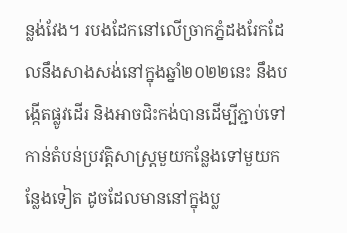ន្លង់វែង។ របងដែកនៅលើច្រាកភ្នំដងរែកដែលនឹងសាងសង់នៅក្នុងឆ្នាំ២០២២នេះ នឹងបង្កើតផ្លូវដើរ និងអាចជិះកង់បានដើម្បីភ្ជាប់ទៅកាន់តំបន់ប្រវត្តិសាស្រ្តមួយកន្លែងទៅមួយកន្លែងទៀត ដូចដែលមាននៅក្នុងប្ល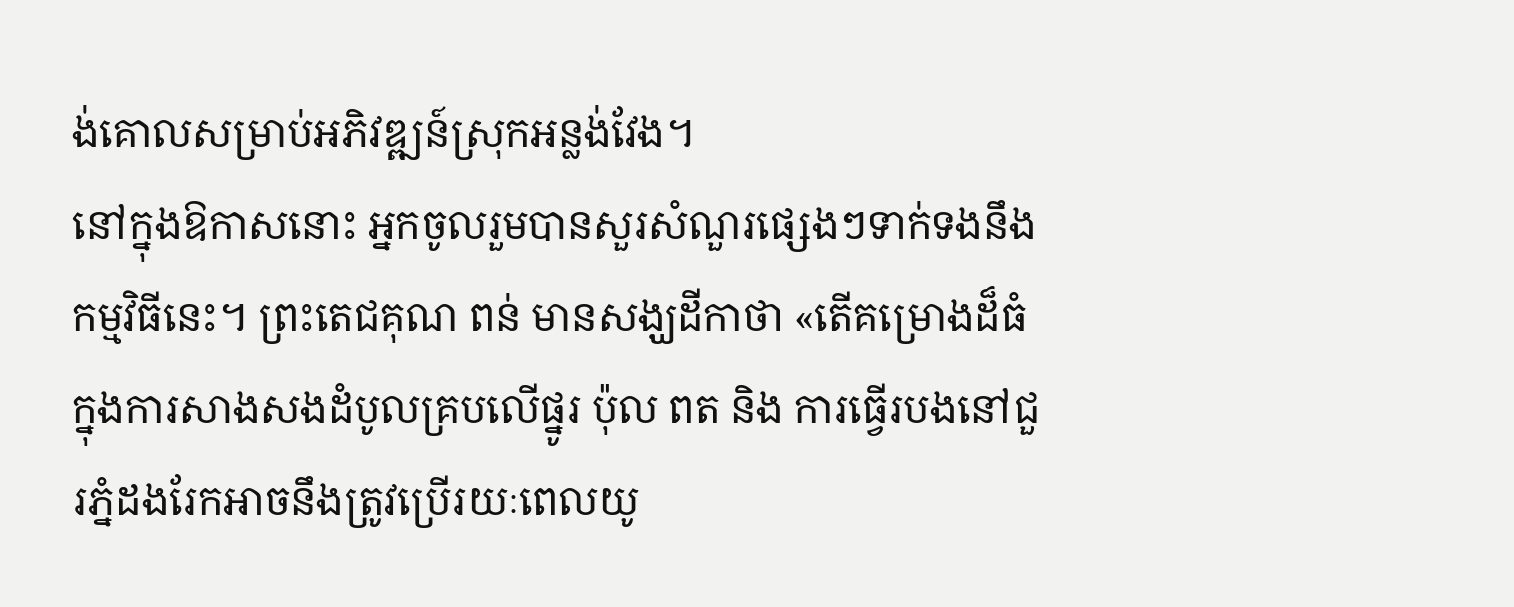ង់គោលសម្រាប់អភិវឌ្ឍន៍ស្រុកអន្លង់វែង។
នៅក្នុងឱកាសនោះ អ្នកចូលរួមបានសួរសំណួរផ្សេងៗទាក់ទងនឹងកម្មវិធីនេះ។ ព្រះតេជគុណ ពន់ មានសង្ឃដីកាថា «តើគម្រោងដ៏ធំក្នុងការសាងសងដំបូលគ្របលើផ្នូរ ប៉ុល ពត និង ការធ្វើរបងនៅជួរភ្នំដងរែកអាចនឹងត្រូវប្រើរយៈពេលយូ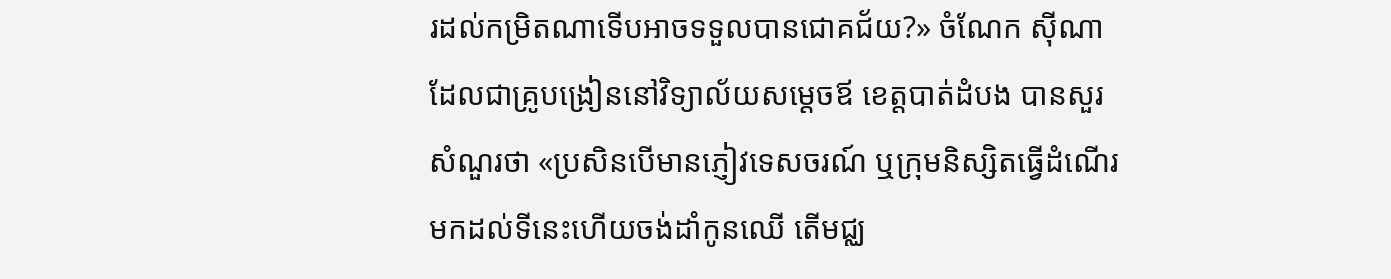រដល់កម្រិតណាទើបអាចទទួលបានជោគជ័យ?» ចំណែក ស៊ីណា ដែលជាគ្រូបង្រៀននៅវិទ្យាល័យសម្ដេចឪ ខេត្តបាត់ដំបង បានសួរសំណួរថា «ប្រសិនបើមានភ្ញៀវទេសចរណ៍ ឬក្រុមនិស្សិតធ្វើដំណើរមកដល់ទីនេះហើយចង់ដាំកូនឈើ តើមជ្ឈ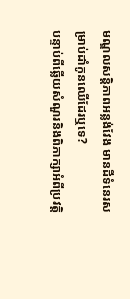មណ្ឌលសន្តិភាពអន្លង់វែង មានដីទំនេរសម្រាប់ដាំកូនឈើដែរឬទេ?
បន្ទាប់ពីឆ្លើយសំណួរនិងពិភាក្សាអំពីប្រវត្តិ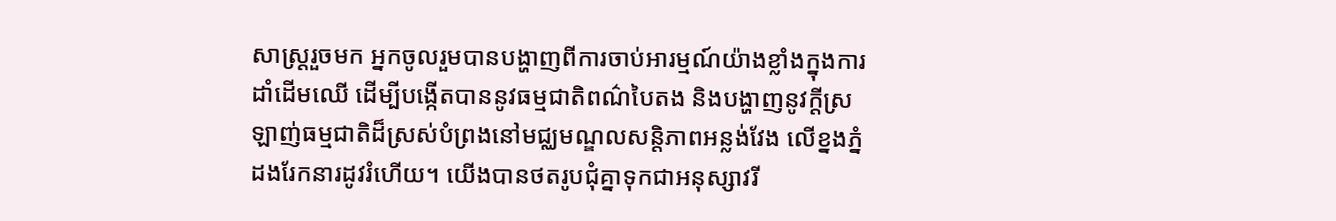សាស្ត្ររួចមក អ្នកចូលរួមបានបង្ហាញពីការចាប់អារម្មណ៍យ៉ាងខ្លាំងក្នុងការដាំដើមឈើ ដើម្បីបង្កើតបាននូវធម្មជាតិពណ៌បៃតង និងបង្ហាញនូវក្ដីស្រឡាញ់ធម្មជាតិដ៏ស្រស់បំព្រងនៅមជ្ឈមណ្ឌលសន្តិភាពអន្លង់វែង លើខ្នងភ្នំដងរែកនារដូវរំហើយ។ យើងបានថតរូបជុំគ្នាទុកជាអនុស្សាវរី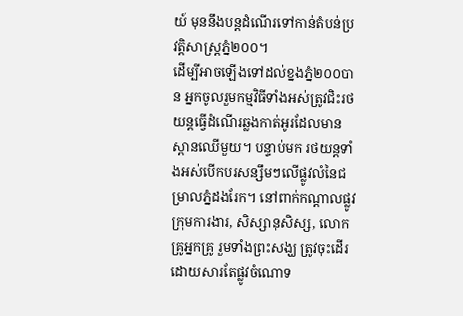យ៍ មុននឹងបន្តដំណើរទៅកាន់តំបន់ប្រវត្តិសាស្ត្រភ្នំ២០០។
ដើម្បីអាចឡើងទៅដល់ខ្នងភ្នំ២០០បាន អ្នកចូលរួមកម្មវិធីទាំងអស់ត្រូវជិះរថយន្តធ្វើដំណើរឆ្លងកាត់អូរដែលមានស្ពានឈើមួយ។ បន្ទាប់មក រថយន្តទាំងអស់បើកបរសន្សឹមៗលើផ្លូវលំនៃជម្រាលភ្នំដងរែក។ នៅពាក់កណ្ដាលផ្លូវ ក្រុមការងារ, សិស្សានុសិស្ស, លោកគ្រូអ្នកគ្រូ រួមទាំងព្រះសង្ឃ ត្រូវចុះដើរ ដោយសារតែផ្លូវចំណោទ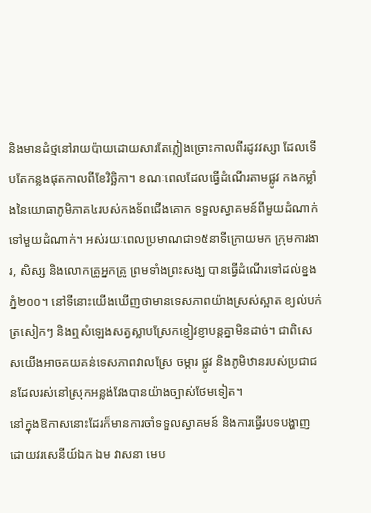និងមានដំថ្មនៅរាយប៉ាយដោយសារតែភ្លៀងច្រោះកាលពីរដូវវស្សា ដែលទើបតែកន្លងផុតកាលពីខែវិច្ឆិកា។ ខណៈពេលដែលធ្វើដំណើរតាមផ្លូវ កងកម្លាំងនៃយោធាភូមិភាគ៤របស់កងទ័ពជើងគោក ទទួលស្វាគមន៍ពីមួយដំណាក់ទៅមួយដំណាក់។ អស់រយៈពេលប្រមាណជា១៥នាទីក្រោយមក ក្រុមការងារ, សិស្ស និងលោកគ្រូអ្នកគ្រូ ព្រមទាំងព្រះសង្ឃ បានធ្វើដំណើរទៅដល់ខ្នងភ្នំ២០០។ នៅទីនោះយើងឃើញថាមានទេសភាពយ៉ាងស្រស់ស្អាត ខ្យល់បក់ត្រសៀកៗ និងឮសំឡេងសត្វស្លាបស្រែកខ្ញៀវខ្ញាបន្តគ្នាមិនដាច់។ ជាពិសេសយើងអាចគយគន់ទេសភាពវាលស្រែ ចម្ការ ផ្លូវ និងភូមិឋានរបស់ប្រជាជនដែលរស់នៅស្រុកអន្លង់វែងបានយ៉ាងច្បាស់ថែមទៀត។
នៅក្នុងឱកាសនោះដែរក៏មានការចាំទទួលស្វាគមន៍ និងការធ្វើរបទបង្ហាញ ដោយវរសេនីយ៍ឯក ឯម វាសនា មេប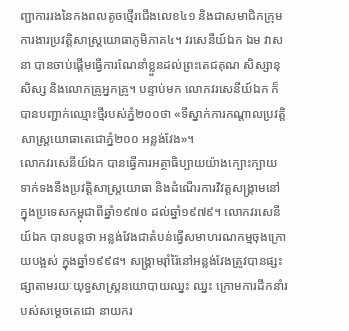ញ្ជាការរងនៃកងពលតូចថ្មើរជើងលេខ៤១ និងជាសមាជិកក្រុមការងារប្រវត្តិសាស្រ្តយោធាភូមិភាគ៤។ វរសេនីយ៍ឯក ឯម វាសនា បានចាប់ផ្ដើមធ្វើការណែនាំខ្លួនដល់ព្រះតេជគុណ សិស្សានុសិស្ស និងលោកគ្រូអ្នកគ្រូ។ បន្ទាប់មក លោកវរសេនីយ៍ឯក ក៏បានបញ្ជាក់ឈ្មោះថ្មីរបស់ភ្នំ២០០ថា «ទីស្នាក់ការកណ្ដាលប្រវត្តិសាស្រ្តយោធាតេជោភ្នំ២០០ អន្លង់វែង»។
លោកវរសេនីយ៍ឯក បានធ្វើការអត្ថាធិប្បាយយ៉ាងក្បោះក្បាយទាក់ទងនឹងប្រវត្តិសាស្រ្តយោធា និងដំណើរការវិវត្តសង្គ្រាមនៅក្នុងប្រទេសកម្ពុជាពីឆ្នាំ១៩៧០ ដល់ឆ្នាំ១៩៧៩។ លោកវរសេនីយ៍ឯក បានបន្តថា អន្លង់វែងជាតំបន់ធ្វើសមាហរណកម្មចុងក្រោយបង្អស់ ក្នុងឆ្នាំ១៩៩៨។ សង្គ្រាមរ៉ាំរ៉ៃនៅអន្លង់វែងត្រូវបានផ្សះផ្សាតាមរយៈយុទ្ធសាស្រ្តនយោបាយឈ្នះ ឈ្នះ ក្រោមការដឹកនាំរបស់សម្តេចតេជោ នាយករ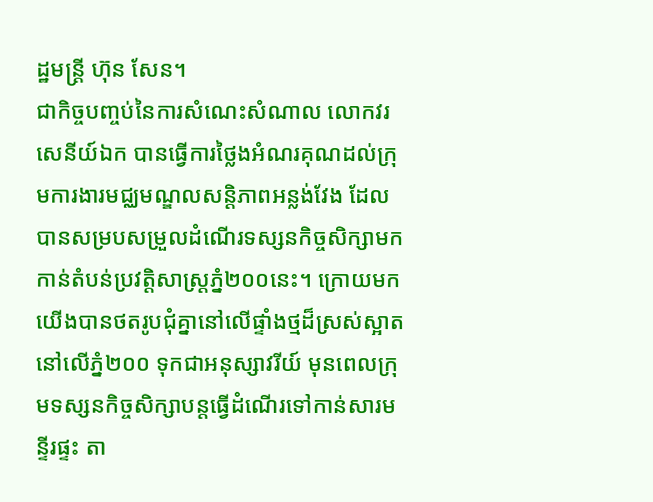ដ្ឋមន្ត្រី ហ៊ុន សែន។
ជាកិច្ចបញ្ចប់នៃការសំណេះសំណាល លោកវរសេនីយ៍ឯក បានធ្វើការថ្លៃងអំណរគុណដល់ក្រុមការងារមជ្ឈមណ្ឌលសន្តិភាពអន្លង់វែង ដែលបានសម្របសម្រួលដំណើរទស្សនកិច្ចសិក្សាមកកាន់តំបន់ប្រវត្តិសាស្រ្តភ្នំ២០០នេះ។ ក្រោយមកយើងបានថតរូបជុំគ្នានៅលើផ្ទាំងថ្មដ៏ស្រស់ស្អាតនៅលើភ្នំ២០០ ទុកជាអនុស្សាវរីយ៍ មុនពេលក្រុមទស្សនកិច្ចសិក្សាបន្តធ្វើដំណើរទៅកាន់សារមន្ទីរផ្ទះ តា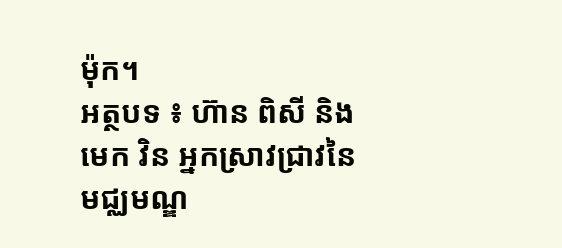ម៉ុក។
អត្ថបទ ៖ ហ៊ាន ពិសី និង មេក វិន អ្នកស្រាវជ្រាវនៃមជ្ឈមណ្ឌ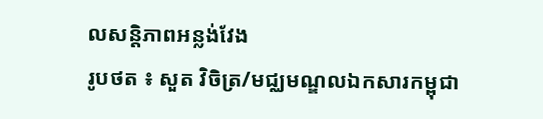លសន្តិភាពអន្លង់វែង
រូបថត ៖ សួត វិចិត្រ/មជ្ឈមណ្ឌលឯកសារកម្ពុជា